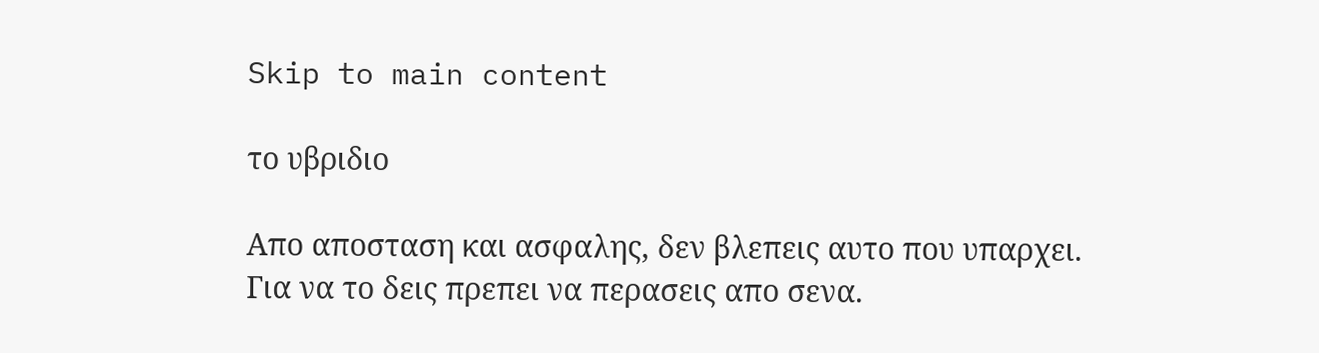Skip to main content

το υβριδιο

Απο αποσταση και ασφαλης, δεν βλεπεις αυτο που υπαρχει.
Για να το δεις πρεπει να περασεις απο σενα.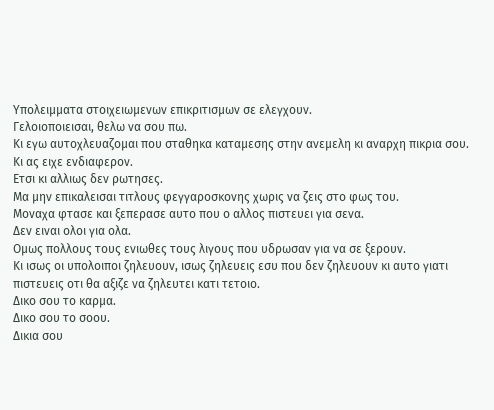Υπολειμματα στοιχειωμενων επικριτισμων σε ελεγχουν.
Γελοιοποιεισαι, θελω να σου πω.
Κι εγω αυτοχλευαζομαι που σταθηκα καταμεσης στην ανεμελη κι αναρχη πικρια σου.
Κι ας ειχε ενδιαφερον.
Ετσι κι αλλιως δεν ρωτησες.
Μα μην επικαλεισαι τιτλους φεγγαροσκονης χωρις να ζεις στο φως του.
Μοναχα φτασε και ξεπερασε αυτο που ο αλλος πιστευει για σενα.
Δεν ειναι ολοι για ολα.
Ομως πολλους τους ενιωθες τους λιγους που υδρωσαν για να σε ξερουν.
Κι ισως οι υπολοιποι ζηλευουν, ισως ζηλευεις εσυ που δεν ζηλευουν κι αυτο γιατι πιστευεις οτι θα αξιζε να ζηλευτει κατι τετοιο.
Δικο σου το καρμα.
Δικο σου το σοου.
Δικια σου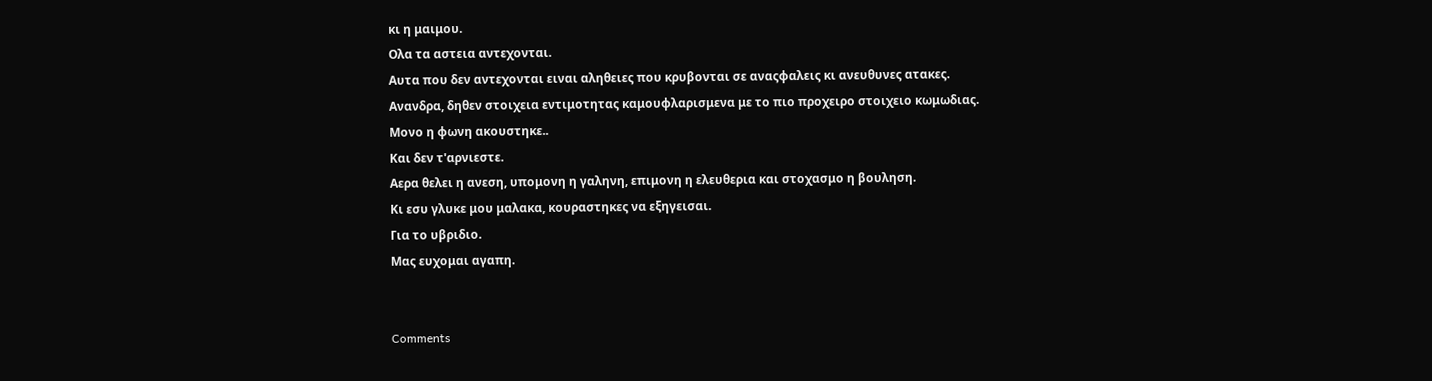κι η μαιμου.
Ολα τα αστεια αντεχονται.
Αυτα που δεν αντεχονται ειναι αληθειες που κρυβονται σε αναςφαλεις κι ανευθυνες ατακες.
Ανανδρα, δηθεν στοιχεια εντιμοτητας καμουφλαρισμενα με το πιο προχειρο στοιχειο κωμωδιας.
Μονο η φωνη ακουστηκε..
Και δεν τ'αρνιεστε.
Αερα θελει η ανεση, υπομονη η γαληνη, επιμονη η ελευθερια και στοχασμο η βουληση.
Κι εσυ γλυκε μου μαλακα, κουραστηκες να εξηγεισαι.
Για το υβριδιο.
Μας ευχομαι αγαπη.


Comments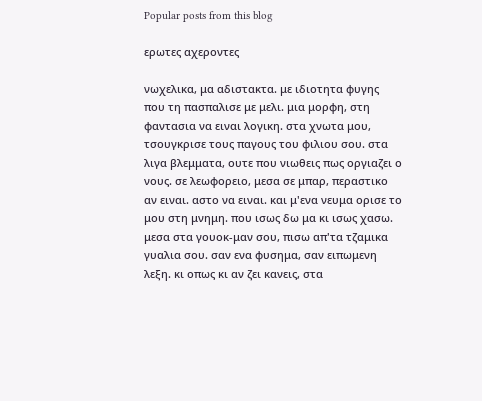Popular posts from this blog

ερωτες αχεροντες

νωχελικα, μα αδιστακτα. με ιδιοτητα φυγης που τη πασπαλισε με μελι. μια μορφη, στη φαντασια να ειναι λογικη. στα χνωτα μου, τσουγκρισε τους παγους του φιλιου σου. στα λιγα βλεμματα, ουτε που νιωθεις πως οργιαζει ο νους. σε λεωφορειο, μεσα σε μπαρ, περαστικο αν ειναι. αστο να ειναι. και μ'ενα νευμα ορισε το μου στη μνημη. που ισως δω μα κι ισως χασω. μεσα στα γουοκ-μαν σου, πισω απ'τα τζαμικα γυαλια σου. σαν ενα φυσημα, σαν ειπωμενη λεξη. κι οπως κι αν ζει κανεις, στα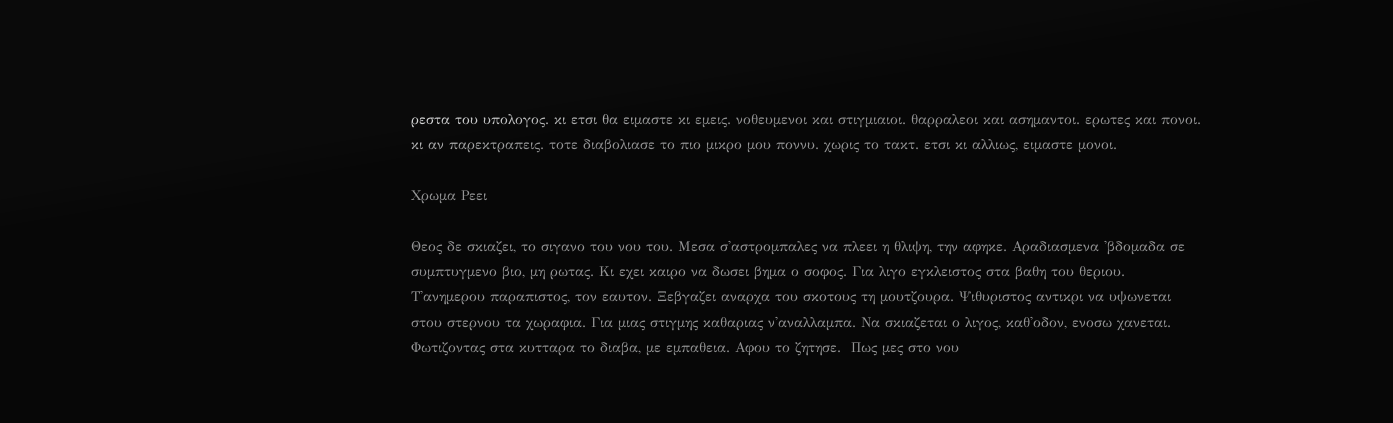ρεστα του υπολογος. κι ετσι θα ειμαστε κι εμεις. νοθευμενοι και στιγμιαιοι. θαρραλεοι και ασημαντοι. ερωτες και πονοι. κι αν παρεκτραπεις. τοτε διαβολιασε το πιο μικρο μου ποννυ. χωρις το τακτ. ετσι κι αλλιως, ειμαστε μονοι.

Χρωμα Ρεει

Θεος δε σκιαζει, το σιγανο του νου του. Μεσα σ'αστρομπαλες να πλεει η θλιψη, την αφηκε. Αραδιασμενα 'βδομαδα σε συμπτυγμενο βιο, μη ρωτας. Κι εχει καιρο να δωσει βημα ο σοφος. Για λιγο εγκλειστος στα βαθη του θεριου. Τ'ανημερου παραπιστος, τον εαυτον. Ξεβγαζει αναρχα του σκοτους τη μουτζουρα. Ψιθυριστος αντικρι να υψωνεται στου στερνου τα χωραφια. Για μιας στιγμης καθαριας ν'αναλλαμπα. Να σκιαζεται ο λιγος, καθ'οδον, ενοσω χανεται. Φωτιζοντας στα κυτταρα το διαβα, με εμπαθεια. Αφου το ζητησε.  Πως μες στο νου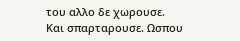του αλλο δε χωρουσε. Και σπαρταρουσε. Ωσπου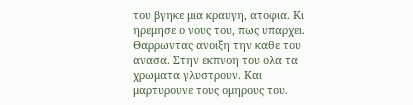του βγηκε μια κραυγη, ατοφια. Κι ηρεμησε ο νους του, πως υπαρχει. Θαρρωντας ανοιξη την καθε του ανασα. Στην εκπνοη του ολα τα χρωματα γλυστρουν. Και μαρτυρουνε τους ομηρους του.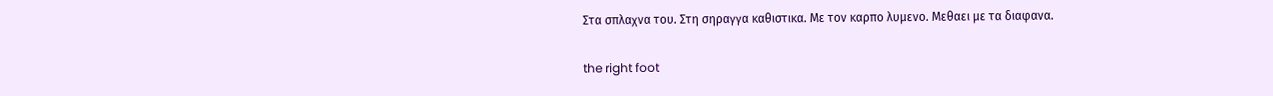Στα σπλαχνα του. Στη σηραγγα καθιστικα. Με τον καρπο λυμενο. Μεθαει με τα διαφανα.

the right foot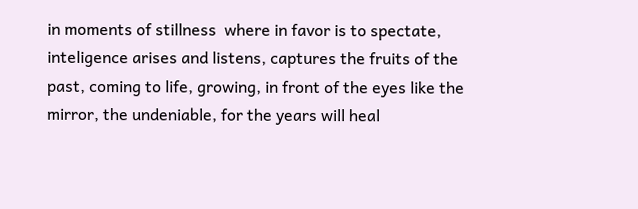in moments of stillness  where in favor is to spectate, inteligence arises and listens, captures the fruits of the past, coming to life, growing, in front of the eyes like the mirror, the undeniable, for the years will heal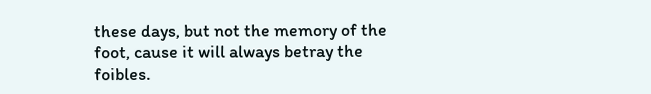these days, but not the memory of the foot, cause it will always betray the foibles.